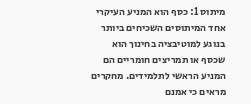מיתוס 1: כסף הוא המניע העיקרי
אחד המיתוסים השכיחים ביותר בנוגע למוטיבציה בחינוך הוא שכסף או תמריצים חומריים הם המניע הראשי לתלמידים. מחקרים מראים כי אמנם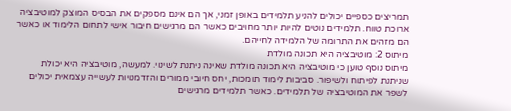תמריצים כספיים יכולים להניע תלמידים באופן זמני, אך הם אינם מספקים את הבסיס המוצק למוטיבציה ארוכת טווח. תלמידים נוטים להיות יותר מחויבים כאשר הם מרגישים חיבור אישי לתחום הלימוד או כאשר הם מזהים את התרומה של הלמידה לחייהם.
מיתוס 2: מוטיבציה היא תכונה מולדת
מיתוס נוסף טוען כי מוטיבציה היא תכונה מולדת שאינה ניתנת לשינוי. למעשה, מוטיבציה היא יכולת שניתנת לפיתוח ולשיפור. סביבות לימוד תומכות, יחס חיובי ממורים והזדמנויות לעשייה עצמאית יכולים לשפר את המוטיבציה של תלמידים. כאשר תלמידים מרגישים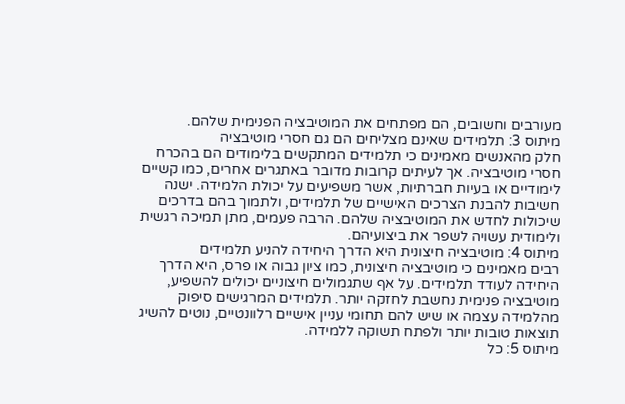מעורבים וחשובים, הם מפתחים את המוטיבציה הפנימית שלהם.
מיתוס 3: תלמידים שאינם מצליחים הם גם חסרי מוטיבציה
חלק מהאנשים מאמינים כי תלמידים המתקשים בלימודים הם בהכרח חסרי מוטיבציה. אך לעיתים קרובות מדובר באתגרים אחרים, כמו קשיים לימודיים או בעיות חברתיות, אשר משפיעים על יכולת הלמידה. ישנה חשיבות להבנת הצרכים האישיים של תלמידים, ולתמוך בהם בדרכים שיכולות לחדש את המוטיבציה שלהם. הרבה פעמים, מתן תמיכה רגשית ולימודית עשויה לשפר את ביצועיהם.
מיתוס 4: מוטיבציה חיצונית היא הדרך היחידה להניע תלמידים
רבים מאמינים כי מוטיבציה חיצונית, כמו ציון גבוה או פרס, היא הדרך היחידה לעודד תלמידים. על אף שתגמולים חיצוניים יכולים להשפיע, מוטיבציה פנימית נחשבת לחזקה יותר. תלמידים המרגישים סיפוק מהלמידה עצמה או שיש להם תחומי עניין אישיים רלוונטיים, נוטים להשיג תוצאות טובות יותר ולפתח תשוקה ללמידה.
מיתוס 5: כל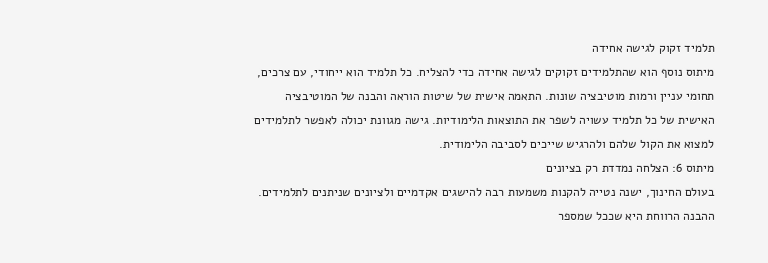תלמיד זקוק לגישה אחידה
מיתוס נוסף הוא שהתלמידים זקוקים לגישה אחידה כדי להצליח. כל תלמיד הוא ייחודי, עם צרכים, תחומי עניין ורמות מוטיבציה שונות. התאמה אישית של שיטות הוראה והבנה של המוטיבציה האישית של כל תלמיד עשויה לשפר את התוצאות הלימודיות. גישה מגוונת יכולה לאפשר לתלמידים למצוא את הקול שלהם ולהרגיש שייכים לסביבה הלימודית.
מיתוס 6: הצלחה נמדדת רק בציונים
בעולם החינוך, ישנה נטייה להקנות משמעות רבה להישגים אקדמיים ולציונים שניתנים לתלמידים. ההבנה הרווחת היא שככל שמספר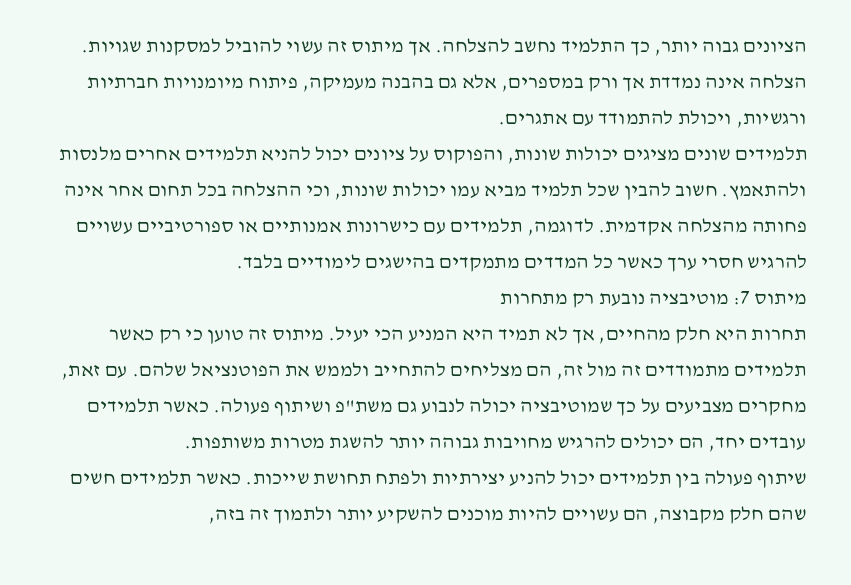הציונים גבוה יותר, כך התלמיד נחשב להצלחה. אך מיתוס זה עשוי להוביל למסקנות שגויות. הצלחה אינה נמדדת אך ורק במספרים, אלא גם בהבנה מעמיקה, פיתוח מיומנויות חברתיות ורגשיות, ויכולת להתמודד עם אתגרים.
תלמידים שונים מציגים יכולות שונות, והפוקוס על ציונים יכול להניא תלמידים אחרים מלנסות ולהתאמץ. חשוב להבין שכל תלמיד מביא עמו יכולות שונות, וכי ההצלחה בכל תחום אחר אינה פחותה מהצלחה אקדמית. לדוגמה, תלמידים עם כישרונות אמנותיים או ספורטיביים עשויים להרגיש חסרי ערך כאשר כל המדדים מתמקדים בהישגים לימודיים בלבד.
מיתוס 7: מוטיבציה נובעת רק מתחרות
תחרות היא חלק מהחיים, אך לא תמיד היא המניע הכי יעיל. מיתוס זה טוען כי רק כאשר תלמידים מתמודדים זה מול זה, הם מצליחים להתחייב ולממש את הפוטנציאל שלהם. עם זאת, מחקרים מצביעים על כך שמוטיבציה יכולה לנבוע גם משת"פ ושיתוף פעולה. כאשר תלמידים עובדים יחד, הם יכולים להרגיש מחויבות גבוהה יותר להשגת מטרות משותפות.
שיתוף פעולה בין תלמידים יכול להניע יצירתיות ולפתח תחושת שייכות. כאשר תלמידים חשים שהם חלק מקבוצה, הם עשויים להיות מוכנים להשקיע יותר ולתמוך זה בזה,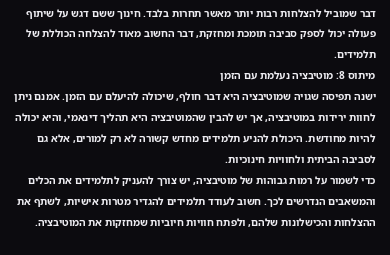דבר שמוביל להצלחות רבות יותר מאשר תחרות בלבד. חינוך ששם דגש על שיתוף פעולה יכול לספק סביבה תומכת ומחזקת, דבר החשוב מאוד להצלחה הכוללת של תלמידים.
מיתוס 8: מוטיבציה נעלמת עם הזמן
ישנה תפיסה שגויה שמוטיבציה היא דבר חולף, שיכולה להיעלם עם הזמן. אמנם ניתן לחוות ירידות במוטיבציה, אך יש להבין שהמוטיבציה היא תהליך דינאמי, והיא יכולה להיות מחודשת. היכולת להניע תלמידים מחדש קשורה לא רק למורים, אלא גם לסביבה הביתית ולחוויות חינוכיות.
כדי לשמור על רמות גבוהות של מוטיבציה, יש צורך להעניק לתלמידים את הכלים והמשאבים הנדרשים לכך. חשוב לעודד תלמידים להגדיר מטרות אישיות, לשתף את ההצלחות והכישלונות שלהם, ולפתח חוויות חיוביות שמחזקות את המוטיבציה.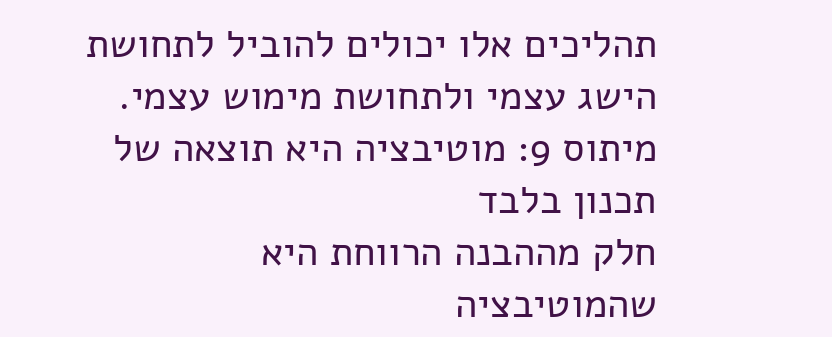תהליכים אלו יכולים להוביל לתחושת הישג עצמי ולתחושת מימוש עצמי.
מיתוס 9: מוטיבציה היא תוצאה של תכנון בלבד
חלק מההבנה הרווחת היא שהמוטיבציה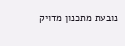נובעת מתכנון מדויק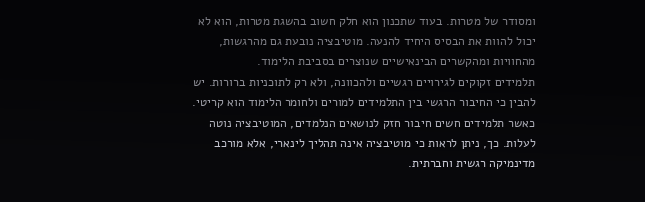ומסודר של מטרות. בעוד שתכנון הוא חלק חשוב בהשגת מטרות, הוא לא יכול להוות את הבסיס היחיד להנעה. מוטיבציה נובעת גם מהרגשות, מהחוויות ומהקשרים הבינאישיים שנוצרים בסביבת הלימוד.
תלמידים זקוקים לגירויים רגשיים ולהכוונה, ולא רק לתוכניות ברורות. יש להבין כי החיבור הרגשי בין התלמידים למורים ולחומר הלימוד הוא קריטי. כאשר תלמידים חשים חיבור חזק לנושאים הנלמדים, המוטיבציה נוטה לעלות. כך, ניתן לראות כי מוטיבציה אינה תהליך לינארי, אלא מורכב מדינמיקה רגשית וחברתית.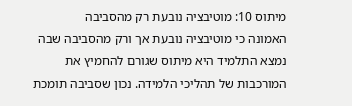מיתוס 10: מוטיבציה נובעת רק מהסביבה
האמונה כי מוטיבציה נובעת אך ורק מהסביבה שבה נמצא התלמיד היא מיתוס שגורם להחמיץ את המורכבות של תהליכי הלמידה. נכון שסביבה תומכת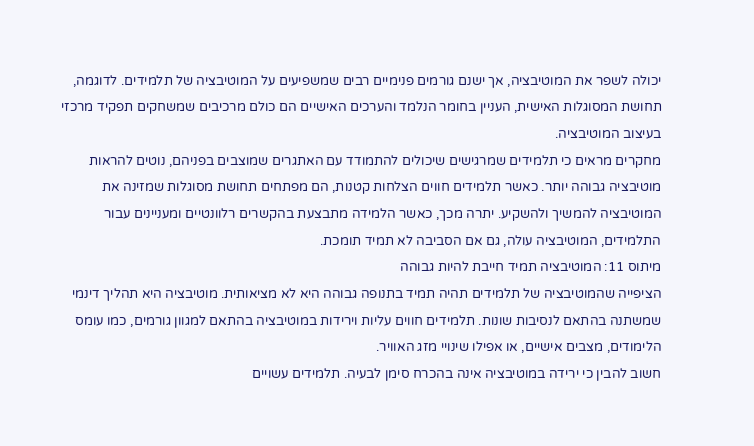יכולה לשפר את המוטיבציה, אך ישנם גורמים פנימיים רבים שמשפיעים על המוטיבציה של תלמידים. לדוגמה, תחושת המסוגלות האישית, העניין בחומר הנלמד והערכים האישיים הם כולם מרכיבים שמשחקים תפקיד מרכזי בעיצוב המוטיבציה.
מחקרים מראים כי תלמידים שמרגישים שיכולים להתמודד עם האתגרים שמוצבים בפניהם, נוטים להראות מוטיבציה גבוהה יותר. כאשר תלמידים חווים הצלחות קטנות, הם מפתחים תחושת מסוגלות שמזינה את המוטיבציה להמשיך ולהשקיע. יתרה מכך, כאשר הלמידה מתבצעת בהקשרים רלוונטיים ומעניינים עבור התלמידים, המוטיבציה עולה, גם אם הסביבה לא תמיד תומכת.
מיתוס 11: המוטיבציה תמיד חייבת להיות גבוהה
הציפייה שהמוטיבציה של תלמידים תהיה תמיד בתנופה גבוהה היא לא מציאותית. מוטיבציה היא תהליך דינמי שמשתנה בהתאם לנסיבות שונות. תלמידים חווים עליות וירידות במוטיבציה בהתאם למגוון גורמים, כמו עומס הלימודים, מצבים אישיים, או אפילו שינויי מזג האוויר.
חשוב להבין כי ירידה במוטיבציה אינה בהכרח סימן לבעיה. תלמידים עשויים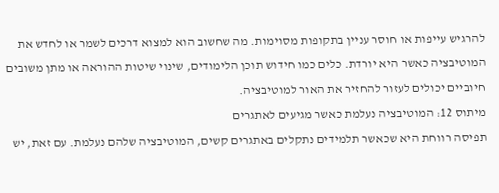להרגיש עייפות או חוסר עניין בתקופות מסוימות. מה שחשוב הוא למצוא דרכים לשמר או לחדש את המוטיבציה כאשר היא יורדת. כלים כמו חידוש תוכן הלימודים, שינוי שיטות ההוראה או מתן משובים חיוביים יכולים לעזור להחזיר את האור למוטיבציה.
מיתוס 12: המוטיבציה נעלמת כאשר מגיעים לאתגרים
תפיסה רווחת היא שכאשר תלמידים נתקלים באתגרים קשים, המוטיבציה שלהם נעלמת. עם זאת, יש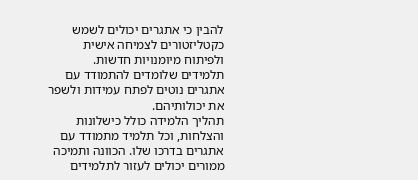להבין כי אתגרים יכולים לשמש כקטליזטורים לצמיחה אישית ולפיתוח מיומנויות חדשות. תלמידים שלומדים להתמודד עם אתגרים נוטים לפתח עמידות ולשפר את יכולותיהם.
תהליך הלמידה כולל כישלונות והצלחות, וכל תלמיד מתמודד עם אתגרים בדרכו שלו. הכוונה ותמיכה ממורים יכולים לעזור לתלמידים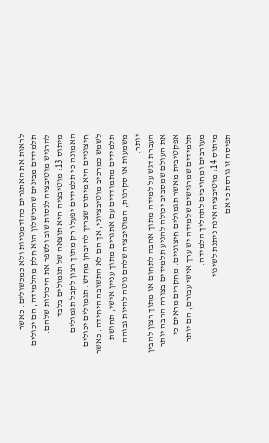לראות את האתגרים כהזדמנויות ולא כמכשולים. כאשר תלמידים מבינים שהכישלון הוא חלק מהלמידה, הם יכולים להרגיש מוטיבציה לנסות שוב ולשפר את היכולות שלהם.
מיתוס 13: מוטיבציה היא תוצאה של תגמולים בלבד
האמונה כי תלמידים יפעלו רק מתוך רצון לקבל תגמולים חיצוניים היא מיתוס שצריך להיבחן מחדש. תגמולים יכולים לשמש כמרכיב מוטיבציוני, אך הם לא התשובה היחידה. כאשר תלמידים מתמודדים עם אתגרים מתוך עניין אישי, תחושת משמעות או סקרנות, המוטיבציה שלהם נוטה להיות גבוהה יותר.
העברת דגש על למידה מתוך אהבה לתחום או מתוך רצון להבין את העולם שמסביב יכולה להניע תלמידים בצורה הרבה יותר אפקטיבית מאשר תגמולים חיצוניים. מחקרים מראים כי תלמידים שמרגישים שלמידה יש ערך אישי עבורם, הם יותר מעורבים ומחויבים לתהליך הלמידה.
מיתוס 14: מוטיבציה אינה ניתנת לשינוי
תפיסה זו גורסת כי אם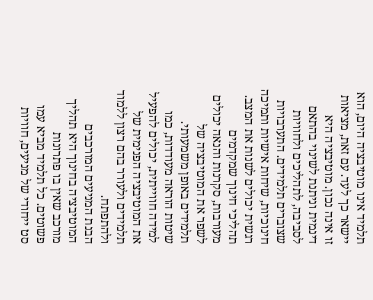תלמיד אינו מוטיבציה היום, הוא יישאר כך לעד. עם זאת, מציאות זו אינה נכון. מוטיבציה היא דינמית וניתנת לשינוי בהתאם לסביבה, לתהליכים ולחוויות שצוברים תלמידים. התערבויות חינוכיות, שיחות אישיות ותמיכה רגשית יכולים לשנות את המצב.
תהליכי חינוך שמקדמים מעורבות, סקרנות והנאה יכולים לשפר את המוטיבציה של תלמידים באופן משמעותי. שיטות הוראה מעודדות, כמו למידה חווייתית, יכולים להפעיל את המוטיבציה הפנימית של תלמידים ולעורר בהם רצון ללמוד ולהתפתח.
הבנת המניעים המורכבים
המוטיבציה בחינוך היא תהליך מורכב שאין בו פתרונות פשוטים. כל תלמיד מביא עמו סט ייחודי של מניעים, חוויות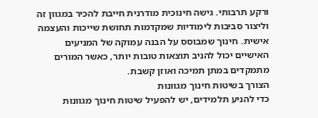ורקע תרבותי. גישה חינוכית מודרנית חייבת להכיר במגוון זה וליצור סביבות לימודיות שמקדמות תחושת שייכות והעצמה אישית. חינוך שמבוסס על הבנה עמוקה של המניעים האישיים יכול להניב תוצאות טובות יותר, כאשר המורים מתמקדים במתן תמיכה ואוזן קשבת.
הצורך בשיטות חינוך מגוונות
כדי להניע תלמידים, יש להפעיל שיטות חינוך מגוונות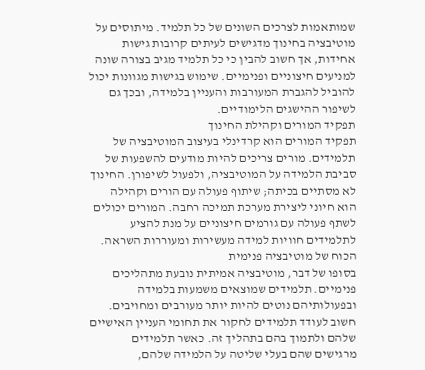שמותאמות לצרכים השונים של כל תלמיד. מיתוסים על מוטיבציה בחינוך מדגישים לעיתים קרובות גישות אחידות, אך חשוב להבין כי כל תלמיד מגיב בצורה שונה למניעים חיצוניים ופנימיים. שימוש בגישות מגוונות יכול להוביל להגברת המעורבות והעניין בלמידה, ובכך גם לשיפור ההישגים הלימודיים.
תפקיד המורים וקהילת החינוך
תפקיד המורים הוא קרדינלי בעיצוב המוטיבציה של תלמידים. מורים צריכים להיות מודעים להשפעות של סביבת הלמידה על המוטיבציה, ולפעול לשיפורן. החינוך לא מסתיים בכיתה; שיתוף פעולה עם הורים וקהילה הוא חיוני ליצירת מערכת תמיכה רחבה. המורים יכולים לשתף פעולה עם גורמים חיצוניים על מנת להציע לתלמידים חוויות למידה מעשירות ומעוררות השראה.
הכוח של מוטיבציה פנימית
בסופו של דבר, מוטיבציה אמיתית נובעת מתהליכים פנימיים. תלמידים שמוצאים משמעות בלמידה ובפעולותיהם נוטים להיות יותר מעורבים ומחויבים. חשוב לעודד תלמידים לחקור את תחומי העניין האישיים שלהם ולתמוך בהם בתהליך זה. כאשר תלמידים מרגישים שהם בעלי שליטה על הלמידה שלהם,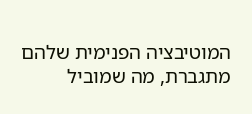המוטיבציה הפנימית שלהם מתגברת, מה שמוביל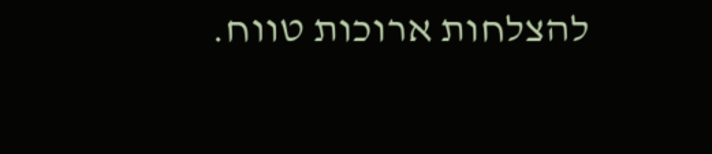להצלחות ארוכות טווח.